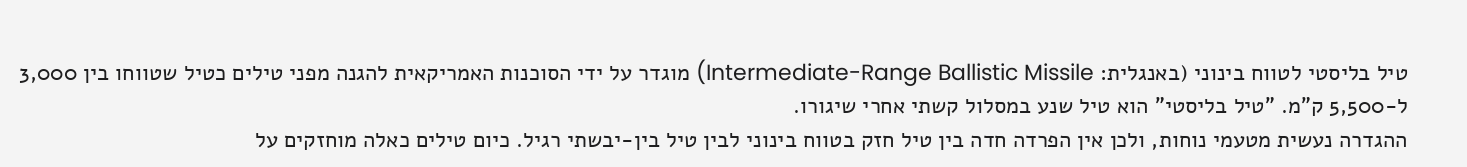טיל בליסטי לטווח בינוני (באנגלית: Intermediate-Range Ballistic Missile) מוגדר על ידי הסוכנות האמריקאית להגנה מפני טילים כטיל שטווחו בין 3,000 ל-5,500 ק"מ. "טיל בליסטי" הוא טיל שנע במסלול קשתי אחרי שיגורו.
ההגדרה נעשית מטעמי נוחות, ולכן אין הפרדה חדה בין טיל חזק בטווח בינוני לבין טיל בין-יבשתי רגיל. כיום טילים כאלה מוחזקים על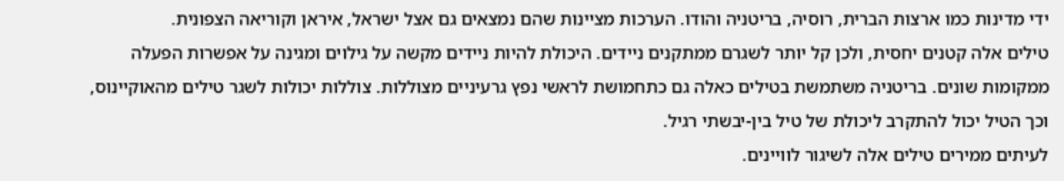ידי מדינות כמו ארצות הברית, רוסיה, בריטניה והודו. הערכות מציינות שהם נמצאים גם אצל ישראל, איראן וקוריאה הצפונית.
טילים אלה קטנים יחסית, ולכן קל יותר לשגרם ממתקנים ניידים. היכולת להיות ניידים מקשה על גילוים ומגינה על אפשרות הפעלה ממקומות שונים. בריטניה משתמשת בטילים כאלה גם כתחמושת לראשי נפץ גרעיניים מצוללות. צוללות יכולות לשגר טילים מהאוקיינוס, וכך הטיל יכול להתקרב ליכולת של טיל בין-יבשתי רגיל.
לעיתים ממירים טילים אלה לשיגור לוויינים.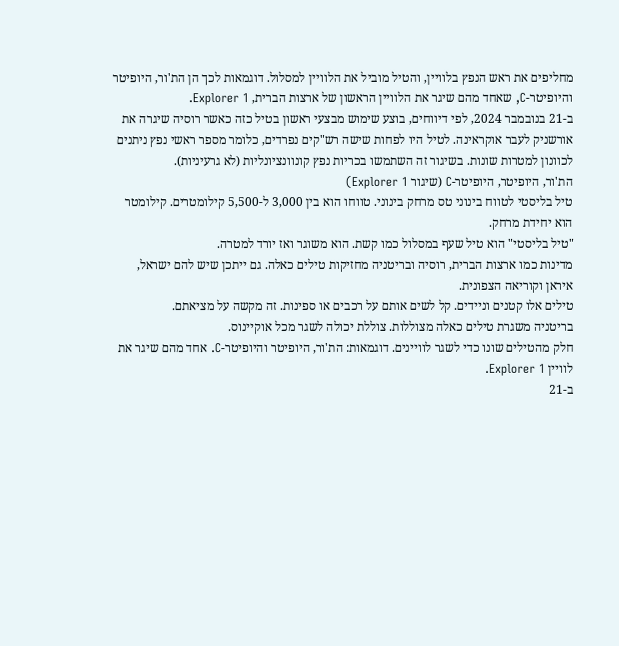מחליפים את ראש הנפץ בלוויין, והטיל מוביל את הלוויין למסלול. דוגמאות לכך הן הת'ור, היופיטר והיופיטר-C, שאחד מהם שיגר את הלוויין הראשון של ארצות הברית, Explorer 1.
ב-21 בנובמבר 2024, לפי דיווחים, בוצע שימוש מבצעי ראשון בטיל כזה כאשר רוסיה שיגרה את אורשניק לעבר אוקראינה. לטיל היו לפחות שישה רש"קים נפרדים, כלומר מספר ראשי נפץ ניתנים לכוונון למטרות שונות. בשיגור זה השתמשו בכריות נפץ קונוונציונליות (לא גרעיניות).
הת'ור, היופיטר, היופיטר-C (שיגור Explorer 1)
טיל בליסטי לטווח בינוני טס מרחק בינוני. טווחו הוא בין 3,000 ל-5,500 קילומטרים. קילומטר הוא יחידת מרחק.
"טיל בליסטי" הוא טיל שעף במסלול כמו קשת. הוא משוגר ואז יורד למטרה.
מדינות כמו ארצות הברית, רוסיה ובריטניה מחזיקות טילים כאלה. גם ייתכן שיש להם ישראל, איראן וקוריאה הצפונית.
טילים אלו קטנים וניידים. קל לשים אותם על רכבים או ספינות. זה מקשה על מציאתם.
בריטניה משגרת טילים כאלה מצוללות. צוללת יכולה לשגר מכל אוקיינוס.
חלק מהטילים שונו כדי לשגר לוויינים. דוגמאות: הת'ור, היופיטר והיופיטר-C. אחד מהם שיגר את לוויין Explorer 1.
ב-21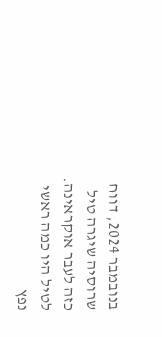בנובמבר 2024, דווח שרוסיה שיגרה טיל כזה לעבר אוקראינה. לטיל היו כמה ראשי נפץ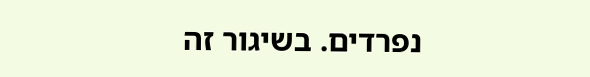נפרדים. בשיגור זה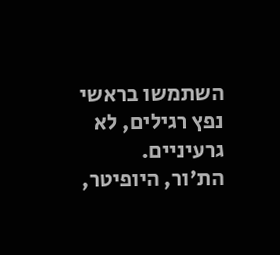השתמשו בראשי נפץ רגילים, לא גרעיניים.
הת'ור, היופיטר,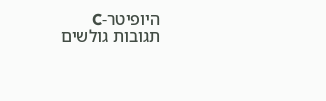היופיטר-C
תגובות גולשים